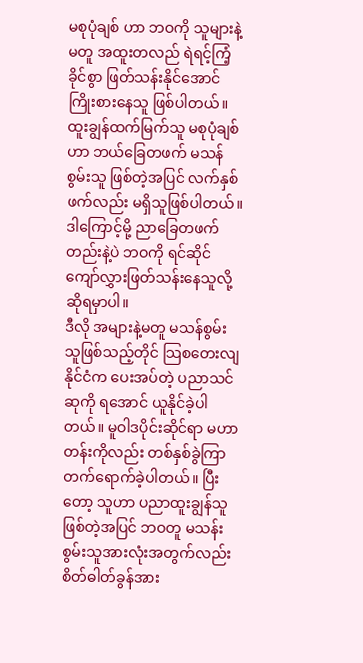မစုပုံချစ် ဟာ ဘဝကို သူများနဲ့မတူ အထူးတလည် ရဲရင့်ကြံ့ခိုင်စွာ ဖြတ်သန်းနိုင်အောင် ကြိုးစားနေသူ ဖြစ်ပါတယ်။ ထူးချွန်ထက်မြက်သူ မစုပုံချစ်ဟာ ဘယ်ခြေတဖက် မသန်စွမ်းသူ ဖြစ်တဲ့အပြင် လက်နှစ်ဖက်လည်း မရှိသူဖြစ်ပါတယ်။ ဒါကြောင့်မို့ ညာခြေတဖက်တည်းနဲ့ပဲ ဘဝကို ရင်ဆိုင်ကျော်လွှားဖြတ်သန်းနေသူလို့ ဆိုရမှာပါ။
ဒီလို အများနဲ့မတူ မသန်စွမ်းသူဖြစ်သည့်တိုင် သြစတေးလျနိုင်ငံက ပေးအပ်တဲ့ ပညာသင်ဆုကို ရအောင် ယူနိုင်ခဲ့ပါတယ်။ မူဝါဒပိုင်းဆိုင်ရာ မဟာတန်းကိုလည်း တစ်နှစ်ခွဲကြာ တက်ရောက်ခဲ့ပါတယ်။ ပြီးတော့ သူဟာ ပညာထူးချွန်သူဖြစ်တဲ့အပြင် ဘဝတူ မသန်းစွမ်းသူအားလုံးအတွက်လည်း စိတ်ဓါတ်ခွန်အား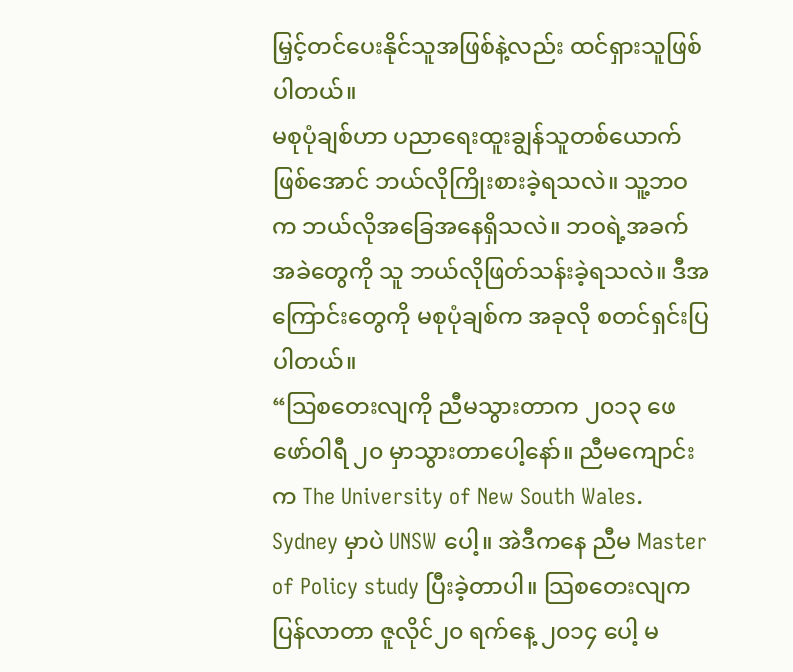မြှင့်တင်ပေးနိုင်သူအဖြစ်နဲ့လည်း ထင်ရှားသူဖြစ်ပါတယ်။
မစုပုံချစ်ဟာ ပညာရေးထူးချွန်သူတစ်ယောက်ဖြစ်အောင် ဘယ်လိုကြိုးစားခဲ့ရသလဲ။ သူ့ဘဝက ဘယ်လိုအခြေအနေရှိသလဲ။ ဘဝရဲ့အခက်အခဲတွေကို သူ ဘယ်လိုဖြတ်သန်းခဲ့ရသလဲ။ ဒီအကြောင်းတွေကို မစုပုံချစ်က အခုလို စတင်ရှင်းပြပါတယ်။
“သြစတေးလျကို ညီမသွားတာက ၂၀၁၃ ဖေဖော်ဝါရီ ၂၀ မှာသွားတာပေါ့နော်။ ညီမကျောင်းက The University of New South Wales. Sydney မှာပဲ UNSW ပေါ့။ အဲဒီကနေ ညီမ Master of Policy study ပြီးခဲ့တာပါ။ သြစတေးလျကပြန်လာတာ ဇူလိုင်၂၀ ရက်နေ့ ၂၀၁၄ ပေါ့ မ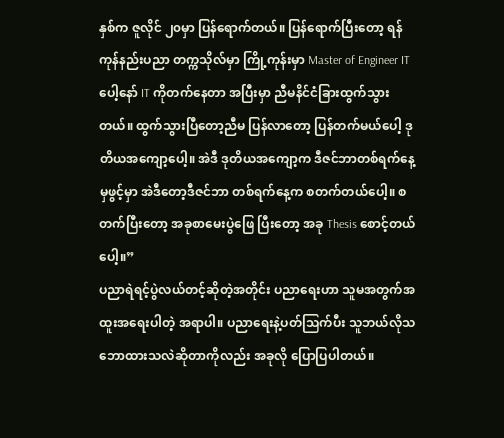နှစ်က ဇူလိုင် ၂၀မှာ ပြန်ရောက်တယ်။ ပြန်ရောက်ပြီးတော့ ရန်ကုန်နည်းပညာ တက္ကသိုလ်မှာ ကြို့ကုန်းမှာ Master of Engineer IT ပေါ့နော် IT ကိုတက်နေတာ အပြီးမှာ ညီမနိင်ငံခြားထွက်သွားတယ်။ ထွက်သွားပြီတော့ညီမ ပြန်လာတော့ ပြန်တက်မယ်ပေါ့ ဒုတိယအကျော့ပေါ့။ အဲဒီ ဒုတိယအကျော့က ဒီဇင်ဘာတစ်ရက်နေ့မှဖွင့်မှာ အဲဒီတော့ဒီဇင်ဘာ တစ်ရက်နေ့က စတက်တယ်ပေါ့။ စတက်ပြီးတော့ အခုစာမေးပွဲဖြေ ပြီးတော့ အခု Thesis စောင့်တယ်ပေါ့။”
ပညာရဲရင့်ပွဲလယ်တင့်ဆိုတဲ့အတိုင်း ပညာရေးဟာ သူမအတွက်အထူးအရေးပါတဲ့ အရာပါ။ ပညာရေးနဲ့ပတ်သြက်ပီး သူဘယ်လိုသဘောထားသလဲဆိုတာကိုလည်း အခုလို ပြောပြပါတယ်။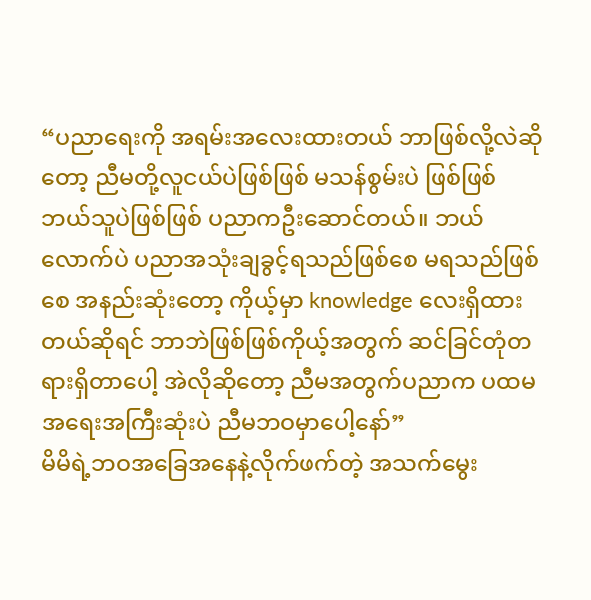“ပညာရေးကို အရမ်းအလေးထားတယ် ဘာဖြစ်လို့လဲဆိုတော့ ညီမတို့လူငယ်ပဲဖြစ်ဖြစ် မသန်စွမ်းပဲ ဖြစ်ဖြစ် ဘယ်သူပဲဖြစ်ဖြစ် ပညာကဦးဆောင်တယ်။ ဘယ်လောက်ပဲ ပညာအသုံးချခွင့်ရသည်ဖြစ်စေ မရသည်ဖြစ်စေ အနည်းဆုံးတော့ ကိုယ့်မှာ knowledge လေးရှိထားတယ်ဆိုရင် ဘာဘဲဖြစ်ဖြစ်ကိုယ့်အတွက် ဆင်ခြင်တုံတရားရှိတာပေါ့ အဲလိုဆိုတော့ ညီမအတွက်ပညာက ပထမအရေးအကြီးဆုံးပဲ ညီမဘဝမှာပေါ့နော်”
မိမိရဲ့ဘဝအခြေအနေနဲ့လိုက်ဖက်တဲ့ အသက်မွေး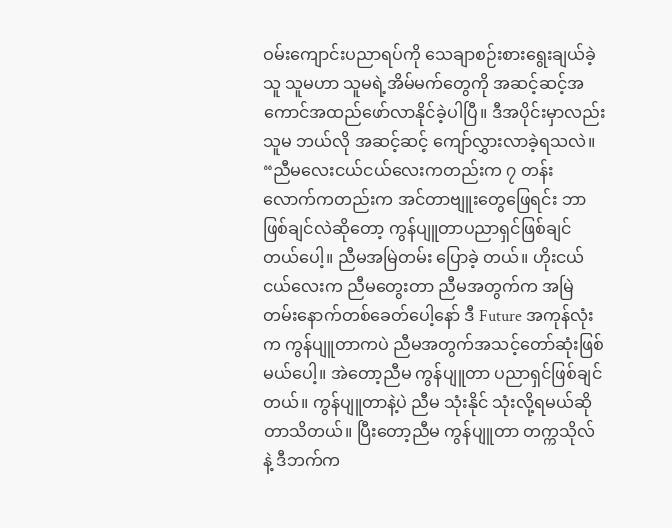ဝမ်းကျောင်းပညာရပ်ကို သေချာစဉ်းစားရွေးချယ်ခဲ့သူ သူမဟာ သူမရဲ့အိမ်မက်တွေကို အဆင့်ဆင့်အကောင်အထည်ဖော်လာနိုင်ခဲ့ပါပြီ။ ဒီအပိုင်းမှာလည်း သူမ ဘယ်လို အဆင့်ဆင့် ကျော်လွှားလာခဲ့ရသလဲ။
“ညီမလေးငယ်ငယ်လေးကတည်းက ၇ တန်း လောက်ကတည်းက အင်တာဗျူးတွေဖြေရင်း ဘာဖြစ်ချင်လဲဆိုတော့ ကွန်ပျူတာပညာရှင်ဖြစ်ချင်တယ်ပေါ့။ ညီမအမြဲတမ်း ပြောခဲ့ တယ်။ ဟိုးငယ်ငယ်လေးက ညီမတွေးတာ ညီမအတွက်က အမြဲတမ်းနောက်တစ်ခေတ်ပေါ့နော် ဒီ Future အကုန်လုံးက ကွန်ပျူတာကပဲ ညီမအတွက်အသင့်တော်ဆုံးဖြစ်မယ်ပေါ့။ အဲတော့ညီမ ကွန်ပျူတာ ပညာရှင်ဖြစ်ချင်တယ်။ ကွန်ပျူတာနဲ့ပဲ ညီမ သုံးနိုင် သုံးလို့ရမယ်ဆိုတာသိတယ်။ ပြီးတော့ညီမ ကွန်ပျူတာ တက္ကသိုလ် နဲ့ ဒီဘက်က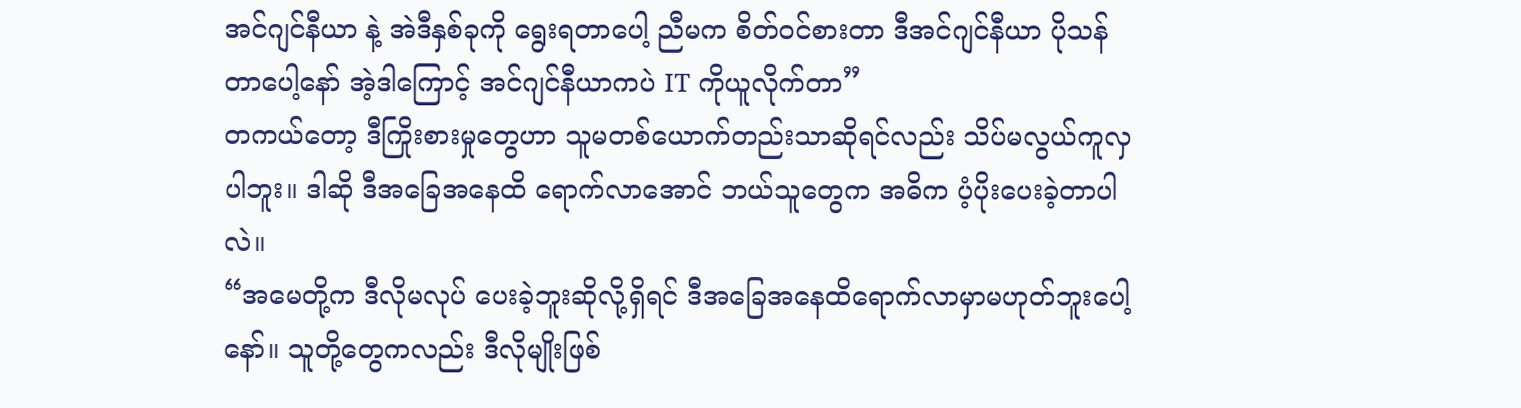အင်ဂျင်နီယာ နဲ့ အဲဒီနှစ်ခုကို ရွေးရတာပေါ့ ညီမက စိတ်ဝင်စားတာ ဒီအင်ဂျင်နီယာ ပိုသန်တာပေါ့နော် အဲ့ဒါကြောင့် အင်ဂျင်နီယာကပဲ IT ကိုယူလိုက်တာ”
တကယ်တော့ ဒီကြိုးစားမှုတွေဟာ သူမတစ်ယောက်တည်းသာဆိုရင်လည်း သိပ်မလွယ်ကူလှပါဘူး။ ဒါဆို ဒီအခြေအနေထိ ရောက်လာအောင် ဘယ်သူတွေက အဓိက ပံ့ပိုးပေးခဲ့တာပါလဲ။
“အမေတို့က ဒီလိုမလုပ် ပေးခဲ့ဘူးဆိုလို့ရှိရင် ဒီအခြေအနေထိရောက်လာမှာမဟုတ်ဘူးပေါ့နော်။ သူတို့တွေကလည်း ဒီလိုမျိုးဖြစ်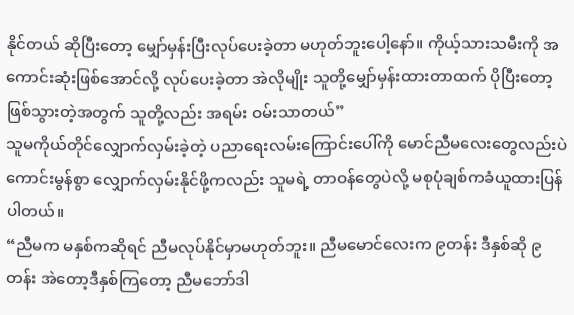နိုင်တယ် ဆိုပြီးတော့ မျှော်မှန်းပြီးလုပ်ပေးခဲ့တာ မဟုတ်ဘူးပေါ့နော်။ ကိုယ့်သားသမီးကို အကောင်းဆုံးဖြစ်အောင်လို့ လုပ်ပေးခဲ့တာ အဲလိုမျိုး သူတို့မျှော်မှန်းထားတာထက် ပိုပြီးတော့ ဖြစ်သွားတဲ့အတွက် သူတို့လည်း အရမ်း ဝမ်းသာတယ်”
သူမကိုယ်တိုင်လျှောက်လှမ်းခဲ့တဲ့ ပညာရေးလမ်းကြောင်းပေါ်ကို မောင်ညီမလေးတွေလည်းပဲ ကောင်းမွန်စွာ လျှောက်လှမ်းနိုင်ဖို့ကလည်း သူမရဲ့ တာဝန်တွေပဲလို့ မစုပုံချစ်ကခံယူထားပြန်ပါတယ်။
“ညီမက မနှစ်ကဆိုရင် ညီမလုပ်နိုင်မှာမဟုတ်ဘူး။ ညီမမောင်လေးက ၉တန်း ဒီနှစ်ဆို ၉တန်း အဲတော့ဒီနှစ်ကြတော့ ညီမဘော်ဒါ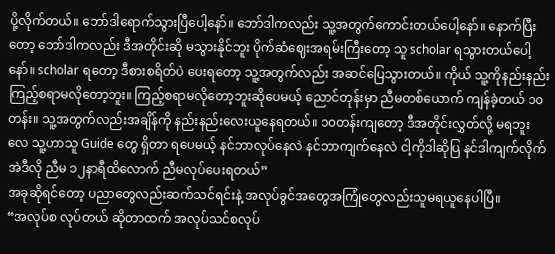ပို့လိုက်တယ်။ ဘော်ဒါရောက်သွားပြီပေါ့နော်။ ဘော်ဒါကလည်း သူ့အတွက်ကောင်းတယ်ပေါ့နော်။ နောက်ပြီးတော့ ဘော်ဒါကလည်း ဒီအတိုင်းဆို မသွားနိုင်ဘူး ပိုက်ဆံဈေးအရမ်းကြီးတော့ သူ scholar ရသွားတယ်ပေါ့နော်။ scholar ရတော့ ဒီစားစရိတ်ပဲ ပေးရတော့ သူ့အတွက်လည်း အဆင်ပြေသွားတယ်။ ကိုယ် သူ့ကိုနည်းနည်းကြည့်စရာမလိုတော့ဘူး။ ကြည့်စရာမလိုတော့ဘူးဆိုပေမယ့် ညောင်တုန်းမှာ ညီမတစ်ယောက် ကျန်ခဲ့တယ် ၁၀တန်း။ သူ့အတွက်လည်းအချိန်ကို နည်းနည်းလေးယူနေရတယ်။ ၁၀တန်းကျတော့ ဒီအတိုင်းလွှတ်လို့ မရဘူးလေ သူ့ဟာသူ Guide တွေ ရှိတာ ရပေမယ့် နင်ဘာလုပ်နေလဲ နင်ဘာကျက်နေလဲ ငါ့ကိုဒါဆိုပြ နင်ဒါကျက်လိုက် အဲဒီလို ညီမ ၁၂နာရီထိလောက် ညီမလုပ်ပေးရတယ်”
အခုဆိုရင်တော့ ပညာတွေလည်းဆက်သင်ရင်းနဲ့ အလုပ်ခွင်အတွေအကြုံတွေလည်းသူမရယူနေပါပြီ။
“အလုပ်စ လုပ်တယ် ဆိုတာထက် အလုပ်သင်စလုပ်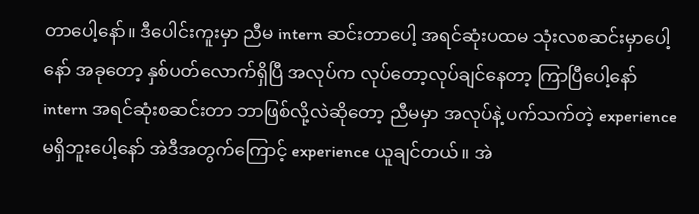တာပေါ့နော်။ ဒီပေါင်းကူးမှာ ညီမ intern ဆင်းတာပေါ့ အရင်ဆုံးပထမ သုံးလစဆင်းမှာပေါ့နော် အခုတော့ နှစ်ပတ်လောက်ရှိပြီ အလုပ်က လုပ်တော့လုပ်ချင်နေတာ့ ကြာပြီပေါ့နော် intern အရင်ဆုံးစဆင်းတာ ဘာဖြစ်လို့လဲဆိုတော့ ညီမမှာ အလုပ်နဲ့ ပက်သက်တဲ့ experience မရှိဘူးပေါ့နော် အဲဒီအတွက်ကြောင့် experience ယူချင်တယ်။ အဲ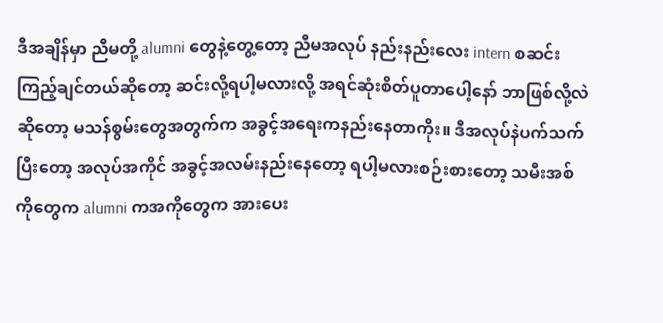ဒီအချိန်မှာ ညီမတို့ alumni တွေနဲ့တွေ့တော့ ညီမအလုပ် နည်းနည်းလေး intern စဆင်းကြည့်ချင်တယ်ဆိုတော့ ဆင်းလို့ရပါ့မလားလို့ အရင်ဆုံးစိတ်ပူတာပေါ့နော် ဘာဖြစ်လို့လဲဆိုတော့ မသန်စွမ်းတွေအတွက်က အခွင့်အရေးကနည်းနေတာကိုး။ ဒီအလုပ်နဲပက်သက်ပြီးတော့ အလုပ်အကိုင် အခွင့်အလမ်းနည်းနေတော့ ရပါ့မလားစဉ်းစားတော့ သမီးအစ်ကိုတွေက alumni ကအကိုတွေက အားပေး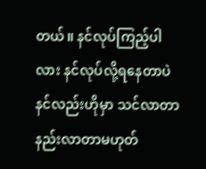တယ်။ နင်လုပ်ကြည့်ပါလား နင်လုပ်လို့ရနေတာပဲ နင်လည်းဟိုမှာ သင်လာတာနည်းလာတာမဟုတ်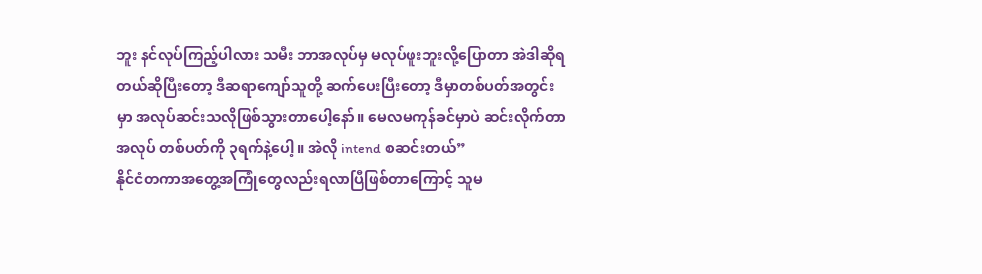ဘူး နင်လုပ်ကြည့်ပါလား သမီး ဘာအလုပ်မှ မလုပ်ဖူးဘူးလို့ပြောတာ အဲဒါဆိုရတယ်ဆိုပြီးတော့ ဒီဆရာကျော်သူတို့ ဆက်ပေးပြီးတော့ ဒီမှာတစ်ပတ်အတွင်းမှာ အလုပ်ဆင်းသလိုဖြစ်သွားတာပေါ့နော်။ မေလမကုန်ခင်မှာပဲ ဆင်းလိုက်တာ အလုပ် တစ်ပတ်ကို ၃ရက်နဲ့ပေါ့။ အဲလို intend စဆင်းတယ်”
နိုင်ငံတကာအတွေ့အကြုံတွေလည်းရလာပြီဖြစ်တာကြောင့် သူမ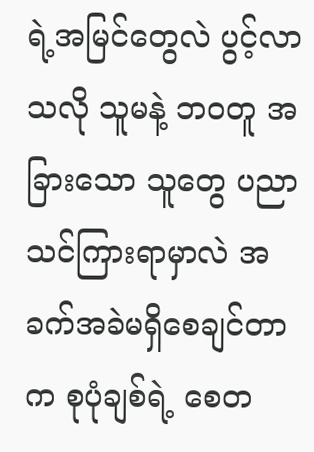ရဲ့အမြင်တွေလဲ ပွင့်လာသလို သူမနဲ့ ဘဝတူ အခြားသော သူတွေ ပညာသင်ကြားရာမှာလဲ အခက်အခဲမရှိစေချင်တာက စုပုံချစ်ရဲ့ စေတ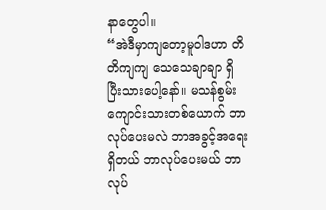နာတွေပါ။
“အဲဒီမှာကျတော့မူဝါဒဟာ တိတိကျကျ သေသေချာချာ ရှိပြီးသားပေါ့နော်။ မသန်စွမ်းကျောင်းသားတစ်ယောက် ဘာလုပ်ပေးမလဲ ဘာအခွင့်အရေးရှိတယ် ဘာလုပ်ပေးမယ် ဘာလုပ်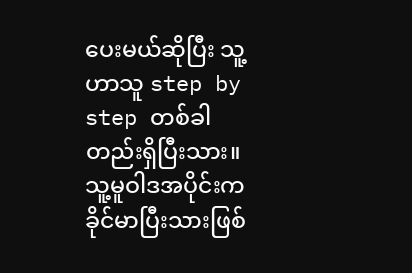ပေးမယ်ဆိုပြီး သူ့ဟာသူ step by step တစ်ခါတည်းရှိပြီးသား။ သူ့မူဝါဒအပိုင်းကခိုင်မာပြီးသားဖြစ်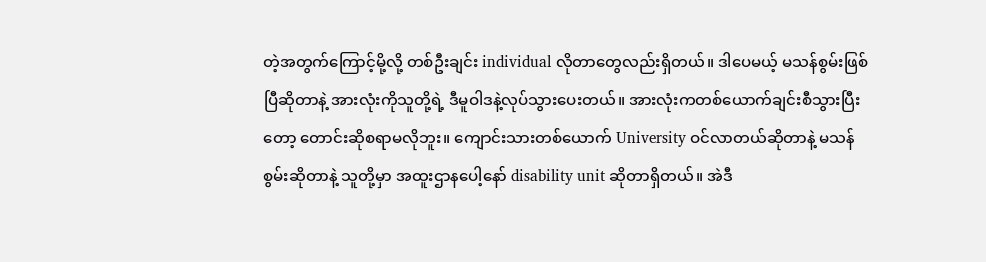တဲ့အတွက်ကြောင့်မို့လို့ တစ်ဦးချင်း individual လိုတာတွေလည်းရှိတယ်။ ဒါပေမယ့် မသန်စွမ်းဖြစ်ပြီဆိုတာနဲ့ အားလုံးကိုသူတို့ရဲ့ ဒီမူဝါဒနဲ့လုပ်သွားပေးတယ်။ အားလုံးကတစ်ယောက်ချင်းစီသွားပြီးတော့ တောင်းဆိုစရာမလိုဘူး။ ကျောင်းသားတစ်ယောက် University ဝင်လာတယ်ဆိုတာနဲ့ မသန်စွမ်းဆိုတာနဲ့ သူတို့မှာ အထူးဌာနပေါ့နော် disability unit ဆိုတာရှိတယ်။ အဲဒီ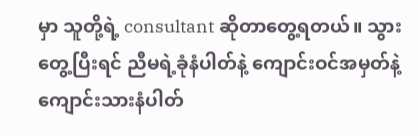မှာ သူတို့ရဲ့ consultant ဆိုတာတွေ့ရတယ်။ သွားတွေ့ပြီးရင် ညီမရဲ့ခုံနံပါတ်နဲ့ ကျောင်းဝင်အမှတ်နဲ့ ကျောင်းသားနံပါတ်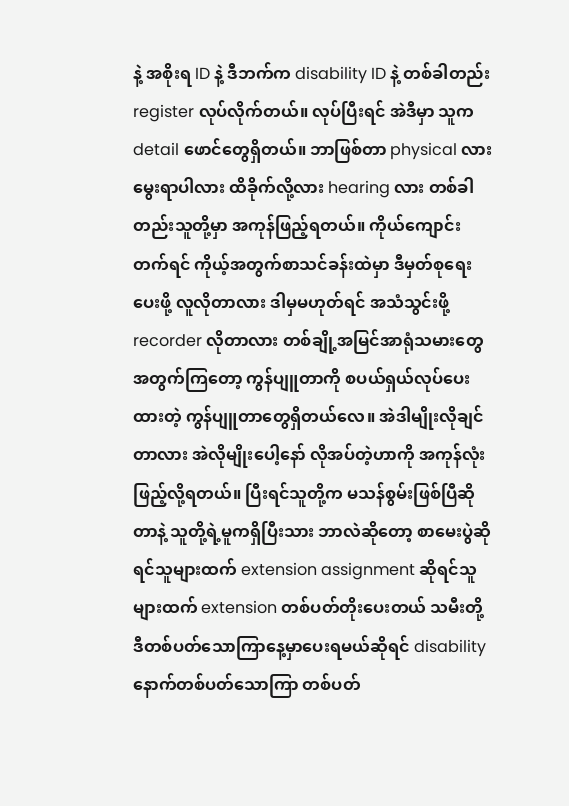နဲ့ အစိုးရ ID နဲ့ ဒီဘက်က disability ID နဲ့ တစ်ခါတည်း register လုပ်လိုက်တယ်။ လုပ်ပြီးရင် အဲဒီမှာ သူက detail ဖောင်တွေရှိတယ်။ ဘာဖြစ်တာ physical လား မွေးရာပါလား ထိခိုက်လို့လား hearing လား တစ်ခါတည်းသူတို့မှာ အကုန်ဖြည့်ရတယ်။ ကိုယ်ကျောင်းတက်ရင် ကိုယ့်အတွက်စာသင်ခန်းထဲမှာ ဒီမှတ်စုရေးပေးဖို့ လူလိုတာလား ဒါမှမဟုတ်ရင် အသံသွင်းဖို့ recorder လိုတာလား တစ်ချို့အမြင်အာရုံသမားတွေအတွက်ကြတော့ ကွန်ပျူတာကို စပယ်ရှယ်လုပ်ပေးထားတဲ့ ကွန်ပျူတာတွေရှိတယ်လေ။ အဲဒါမျိုးလိုချင်တာလား အဲလိုမျိုးပေါ့နော် လိုအပ်တဲ့ဟာကို အကုန်လုံး ဖြည့်လို့ရတယ်။ ပြီးရင်သူတို့က မသန်စွမ်းဖြစ်ပြီဆိုတာနဲ့ သူတို့ရဲ့မူကရှိပြီးသား ဘာလဲဆိုတော့ စာမေးပွဲဆိုရင်သူများထက် extension assignment ဆိုရင်သူများထက် extension တစ်ပတ်တိုးပေးတယ် သမီးတို့ ဒီတစ်ပတ်သောကြာနေ့မှာပေးရမယ်ဆိုရင် disability နောက်တစ်ပတ်သောကြာ တစ်ပတ်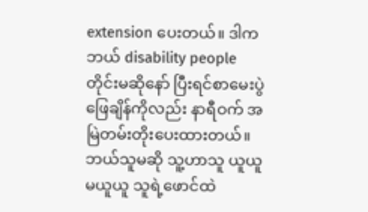extension ပေးတယ်။ ဒါကဘယ် disability people တိုင်းမဆိုနော် ပြီးရင်စာမေးပွဲ ဖြေချိန်ကိုလည်း နာရီဝက် အမြဲတမ်းတိုးပေးထားတယ်။ ဘယ်သူမဆို သူ့ဟာသူ ယူယူမယူယူ သူရဲ့ဖောင်ထဲ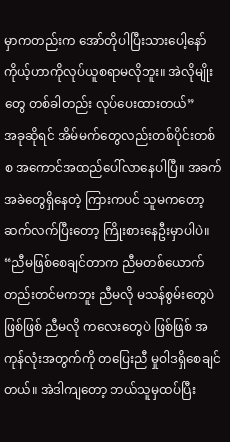မှာကတည်းက အော်တိုပါပြီးသားပေါ့နော် ကိုယ့်ဟာကိုလုပ်ယူစရာမလိုဘူး။ အဲလိုမျိုးတွေ တစ်ခါတည်း လုပ်ပေးထားတယ်”
အခုဆိုရင် အိမ်မက်တွေလည်းတစ်ပိုင်းတစ်စ အကောင်အထည်ပေါ်လာနေပါပြီ။ အခက်အခဲတွေရှိနေတဲ့ ကြားကပင် သူမကတော့ ဆက်လက်ပြီးတော့ ကြိုးစားနေဦးမှာပါပဲ။
“ညီမဖြစ်စေချင်တာက ညီမတစ်ယောက်တည်းတင်မကဘူး ညီမလို မသန်စွမ်းတွေပဲဖြစ်ဖြစ် ညီမလို ကလေးတွေပဲ ဖြစ်ဖြစ် အကုန်လုံးအတွက်ကို တပြေးညီ မှုဝါဒရှိစေချင်တယ်။ အဲဒါကျတော့ ဘယ်သူမှထပ်ပြီး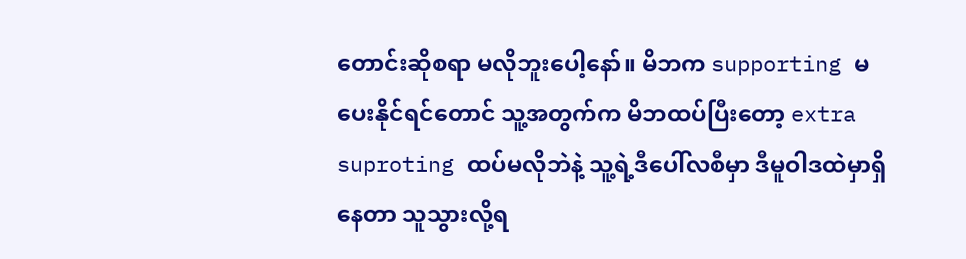တောင်းဆိုစရာ မလိုဘူးပေါ့နော်။ မိဘက supporting မပေးနိုင်ရင်တောင် သူ့အတွက်က မိဘထပ်ပြီးတော့ extra suproting ထပ်မလိုဘဲနဲ့ သူ့ရဲ့ဒီပေါ်လစီမှာ ဒီမူဝါဒထဲမှာရှိနေတာ သူသွားလို့ရ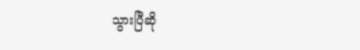သွားပြီဆို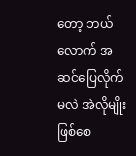တော့ ဘယ်လောက် အဆင်ပြေလိုက်မလဲ အဲလိုမျိုးဖြစ်စေ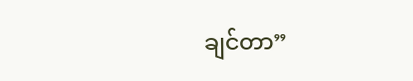ချင်တာ”